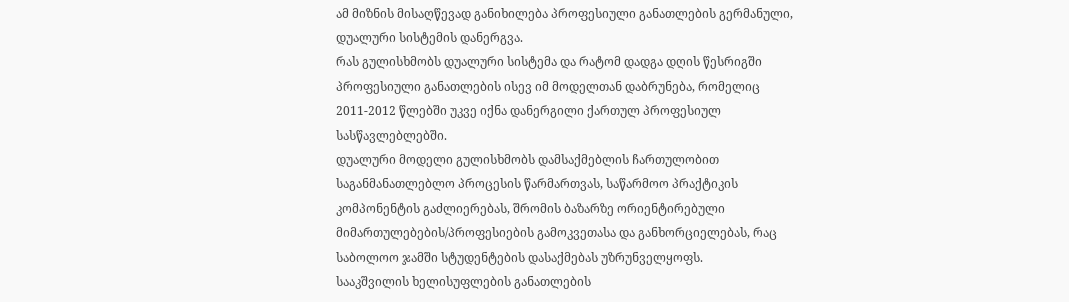ამ მიზნის მისაღწევად განიხილება პროფესიული განათლების გერმანული, დუალური სისტემის დანერგვა.
რას გულისხმობს დუალური სისტემა და რატომ დადგა დღის წესრიგში პროფესიული განათლების ისევ იმ მოდელთან დაბრუნება, რომელიც 2011-2012 წლებში უკვე იქნა დანერგილი ქართულ პროფესიულ სასწავლებლებში.
დუალური მოდელი გულისხმობს დამსაქმებლის ჩართულობით საგანმანათლებლო პროცესის წარმართვას, საწარმოო პრაქტიკის კომპონენტის გაძლიერებას, შრომის ბაზარზე ორიენტირებული მიმართულებების/პროფესიების გამოკვეთასა და განხორციელებას, რაც საბოლოო ჯამში სტუდენტების დასაქმებას უზრუნველყოფს.
სააკშვილის ხელისუფლების განათლების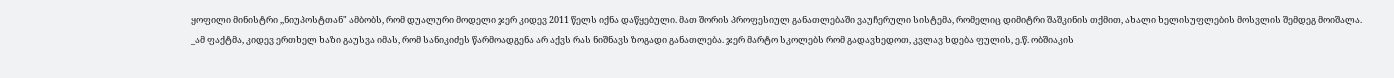ყოფილი მინისტრი ,,ნიუპოსტთან" ამბობს, რომ დუალური მოდელი ჯერ კიდევ 2011 წელს იქნა დაწყებული. მათ შორის პროფესიულ განათლებაში ვაუჩერული სისტემა, რომელიც დიმიტრი შაშკინის თქმით, ახალი ხელისუფლების მოსვლის შემდეგ მოიშალა.
_ამ ფაქტმა, კიდევ ერთხელ ხაზი გაუსვა იმას, რომ სანიკიძეს წარმოადგენა არ აქვს რას ნიშნავს ზოგადი განათლება. ჯერ მარტო სკოლებს რომ გადავხედოთ, კვლავ ხდება ფულის, ე.წ. ობშიაკის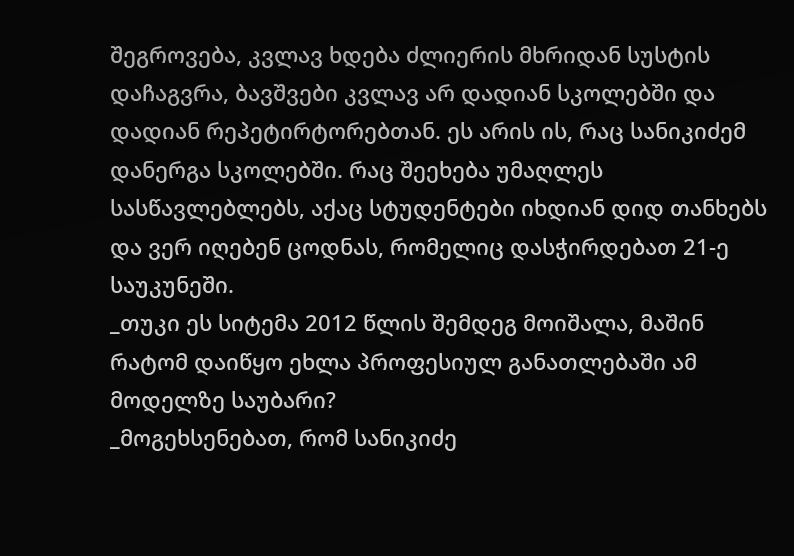შეგროვება, კვლავ ხდება ძლიერის მხრიდან სუსტის დაჩაგვრა, ბავშვები კვლავ არ დადიან სკოლებში და დადიან რეპეტირტორებთან. ეს არის ის, რაც სანიკიძემ დანერგა სკოლებში. რაც შეეხება უმაღლეს სასწავლებლებს, აქაც სტუდენტები იხდიან დიდ თანხებს და ვერ იღებენ ცოდნას, რომელიც დასჭირდებათ 21-ე საუკუნეში.
_თუკი ეს სიტემა 2012 წლის შემდეგ მოიშალა, მაშინ რატომ დაიწყო ეხლა პროფესიულ განათლებაში ამ მოდელზე საუბარი?
_მოგეხსენებათ, რომ სანიკიძე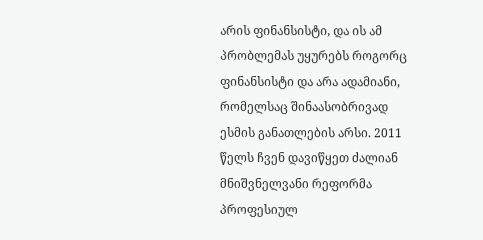არის ფინანსისტი, და ის ამ პრობლემას უყურებს როგორც ფინანსისტი და არა ადამიანი, რომელსაც შინაასობრივად ესმის განათლების არსი. 2011 წელს ჩვენ დავიწყეთ ძალიან მნიშვნელვანი რეფორმა პროფესიულ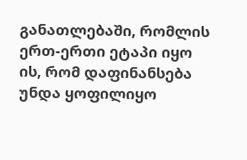განათლებაში, რომლის ერთ-ერთი ეტაპი იყო ის, რომ დაფინანსება უნდა ყოფილიყო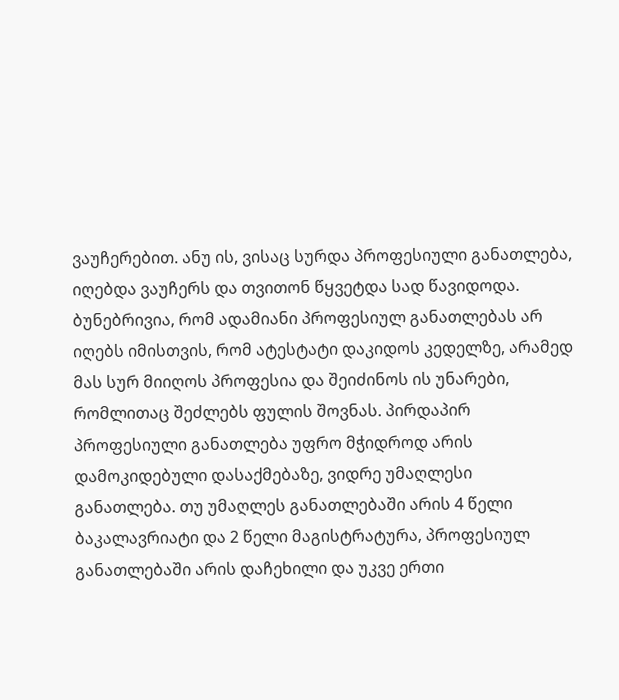ვაუჩერებით. ანუ ის, ვისაც სურდა პროფესიული განათლება, იღებდა ვაუჩერს და თვითონ წყვეტდა სად წავიდოდა. ბუნებრივია, რომ ადამიანი პროფესიულ განათლებას არ იღებს იმისთვის, რომ ატესტატი დაკიდოს კედელზე, არამედ მას სურ მიიღოს პროფესია და შეიძინოს ის უნარები, რომლითაც შეძლებს ფულის შოვნას. პირდაპირ პროფესიული განათლება უფრო მჭიდროდ არის დამოკიდებული დასაქმებაზე, ვიდრე უმაღლესი განათლება. თუ უმაღლეს განათლებაში არის 4 წელი ბაკალავრიატი და 2 წელი მაგისტრატურა, პროფესიულ განათლებაში არის დაჩეხილი და უკვე ერთი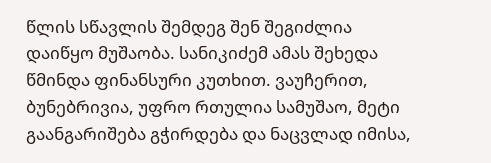წლის სწავლის შემდეგ შენ შეგიძლია დაიწყო მუშაობა. სანიკიძემ ამას შეხედა წმინდა ფინანსური კუთხით. ვაუჩერით, ბუნებრივია, უფრო რთულია სამუშაო, მეტი გაანგარიშება გჭირდება და ნაცვლად იმისა,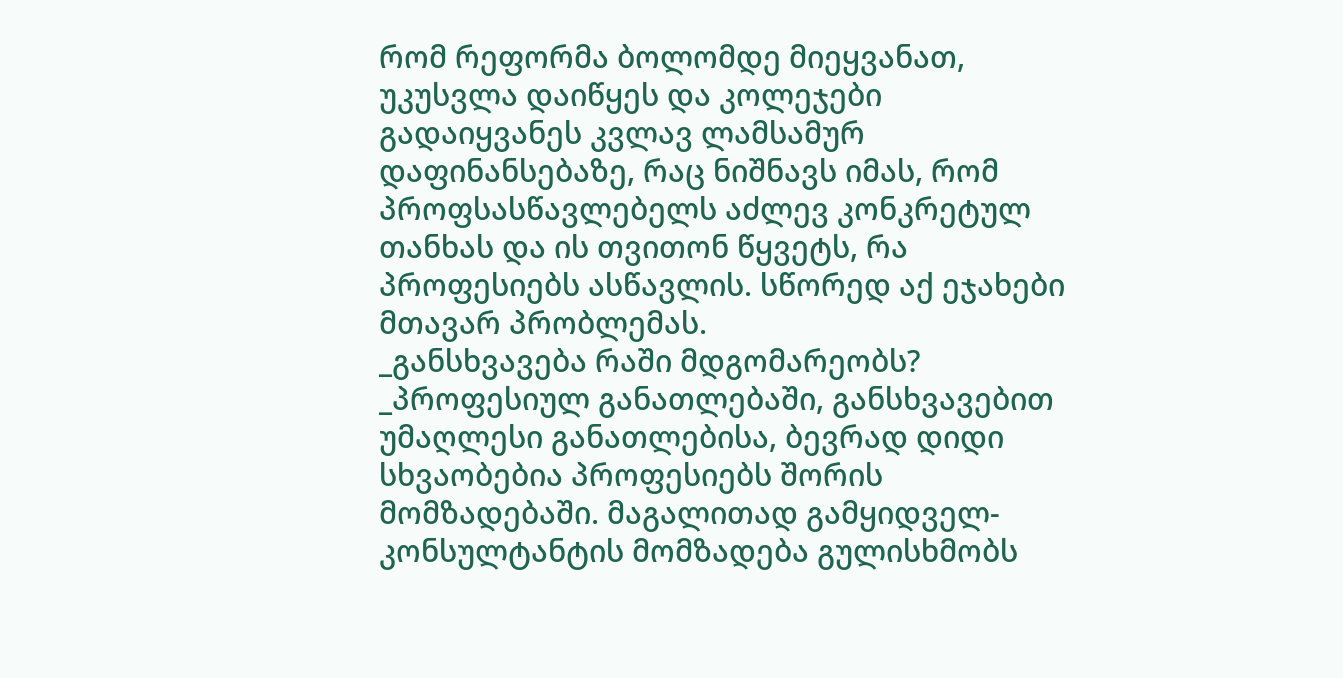რომ რეფორმა ბოლომდე მიეყვანათ, უკუსვლა დაიწყეს და კოლეჯები გადაიყვანეს კვლავ ლამსამურ დაფინანსებაზე, რაც ნიშნავს იმას, რომ პროფსასწავლებელს აძლევ კონკრეტულ თანხას და ის თვითონ წყვეტს, რა პროფესიებს ასწავლის. სწორედ აქ ეჯახები მთავარ პრობლემას.
_განსხვავება რაში მდგომარეობს?
_პროფესიულ განათლებაში, განსხვავებით უმაღლესი განათლებისა, ბევრად დიდი სხვაობებია პროფესიებს შორის მომზადებაში. მაგალითად გამყიდველ-კონსულტანტის მომზადება გულისხმობს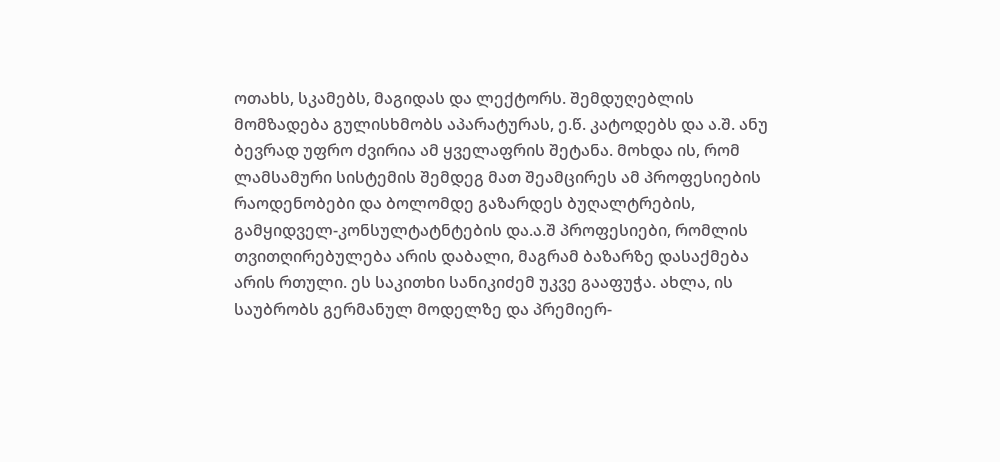ოთახს, სკამებს, მაგიდას და ლექტორს. შემდუღებლის მომზადება გულისხმობს აპარატურას, ე.წ. კატოდებს და ა.შ. ანუ ბევრად უფრო ძვირია ამ ყველაფრის შეტანა. მოხდა ის, რომ ლამსამური სისტემის შემდეგ მათ შეამცირეს ამ პროფესიების რაოდენობები და ბოლომდე გაზარდეს ბუღალტრების, გამყიდველ-კონსულტატნტების და.ა.შ პროფესიები, რომლის თვითღირებულება არის დაბალი, მაგრამ ბაზარზე დასაქმება არის რთული. ეს საკითხი სანიკიძემ უკვე გააფუჭა. ახლა, ის საუბრობს გერმანულ მოდელზე და პრემიერ-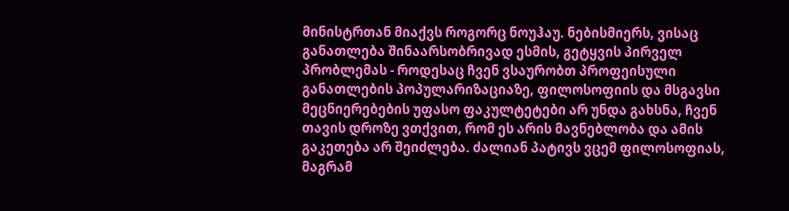მინისტრთან მიაქვს როგორც ნოუჰაუ. ნებისმიერს, ვისაც განათლება შინაარსობრივად ესმის, გეტყვის პირველ პრობლემას - როდესაც ჩვენ ვსაურობთ პროფეისული განათლების პოპულარიზაციაზე, ფილოსოფიის და მსგავსი მეცნიერებების უფასო ფაკულტეტები არ უნდა გახსნა, ჩვენ თავის დროზე ვთქვით, რომ ეს არის მავნებლობა და ამის გაკეთება არ შეიძლება. ძალიან პატივს ვცემ ფილოსოფიას, მაგრამ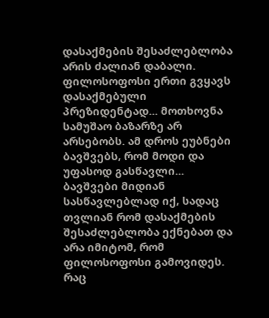დასაქმების შესაძლებლობა არის ძალიან დაბალი. ფილოსოფოსი ერთი გვყავს დასაქმებული პრეზიდენტად... მოთხოვნა სამუშაო ბაზარზე არ არსებობს. ამ დროს ეუბნები ბავშვებს, რომ მოდი და უფასოდ გასწავლი... ბავშვები მიდიან სასწავლებლად იქ, სადაც თვლიან რომ დასაქმების შესაძლებლობა ექნებათ და არა იმიტომ, რომ ფილოსოფოსი გამოვიდეს.
რაც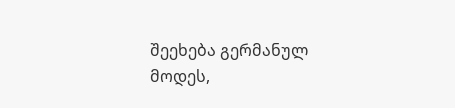შეეხება გერმანულ მოდეს,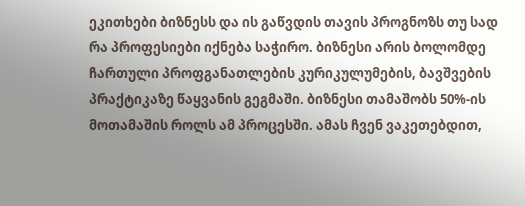ეკითხები ბიზნესს და ის გაწვდის თავის პროგნოზს თუ სად რა პროფესიები იქნება საჭირო. ბიზნესი არის ბოლომდე ჩართული პროფგანათლების კურიკულუმების, ბავშვების პრაქტიკაზე წაყვანის გეგმაში. ბიზნესი თამაშობს 50%-ის მოთამაშის როლს ამ პროცესში. ამას ჩვენ ვაკეთებდით,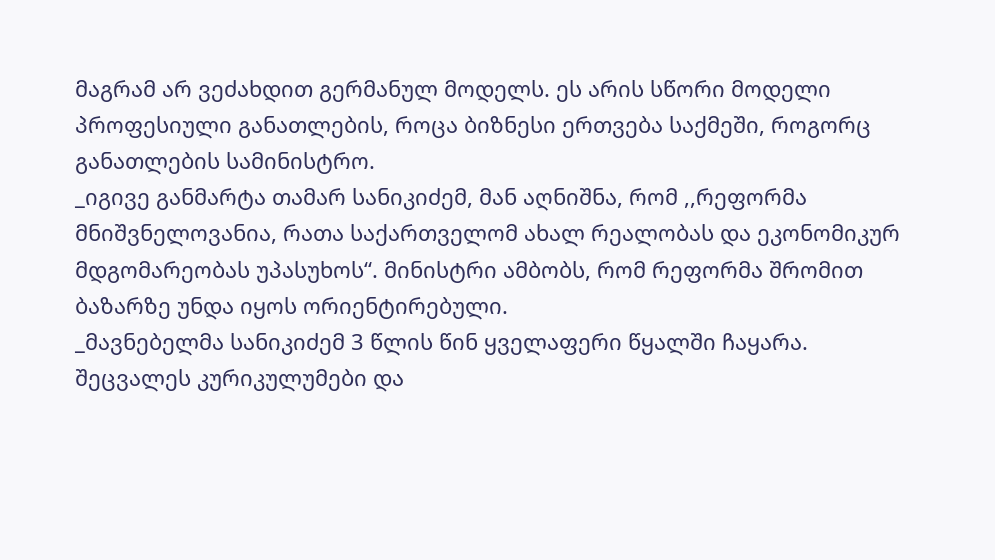მაგრამ არ ვეძახდით გერმანულ მოდელს. ეს არის სწორი მოდელი პროფესიული განათლების, როცა ბიზნესი ერთვება საქმეში, როგორც განათლების სამინისტრო.
_იგივე განმარტა თამარ სანიკიძემ, მან აღნიშნა, რომ ,,რეფორმა მნიშვნელოვანია, რათა საქართველომ ახალ რეალობას და ეკონომიკურ მდგომარეობას უპასუხოს“. მინისტრი ამბობს, რომ რეფორმა შრომით ბაზარზე უნდა იყოს ორიენტირებული.
_მავნებელმა სანიკიძემ 3 წლის წინ ყველაფერი წყალში ჩაყარა. შეცვალეს კურიკულუმები და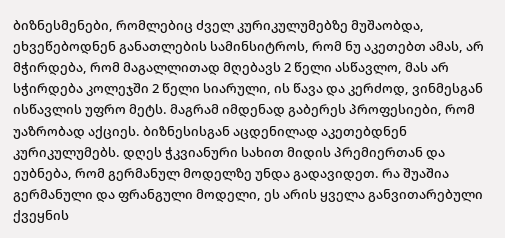ბიზნესმენები, რომლებიც ძველ კურიკულუმებზე მუშაობდა, ეხვეწებოდნენ განათლების სამინსიტროს, რომ ნუ აკეთებთ ამას, არ მჭირდება, რომ მაგალლითად მღებავს 2 წელი ასწავლო, მას არ სჭირდება კოლეჯში 2 წელი სიარული, ის წავა და კერძოდ, ვინმესგან ისწავლის უფრო მეტს. მაგრამ იმდენად გაბერეს პროფესიები, რომ უაზრობად აქციეს. ბიზნესისგან აცდენილად აკეთებდნენ კურიკულუმებს. დღეს ჭკვიანური სახით მიდის პრემიერთან და ეუბნება, რომ გერმანულ მოდელზე უნდა გადავიდეთ. რა შუაშია გერმანული და ფრანგული მოდელი, ეს არის ყველა განვითარებული ქვეყნის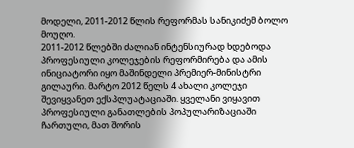მოდელი, 2011-2012 წლის რეფორმას სანიკიძემ ბოლო მოუღო.
2011-2012 წლებში ძალიან ინტენსიურად ხდებოდა პროფესიული კოლეჯების რეფორმირება და ამის ინიციატორი იყო მაშინდელი პრემიერ-მინისტრი გილაური. მარტო 2012 წელს 4 ახალი კოლეჯი შევიყვანეთ ექსპლუატაციაში. ყველანი ვიყავით პროფესიული განათლების პოპულარიზაციაში ჩართული, მათ შორის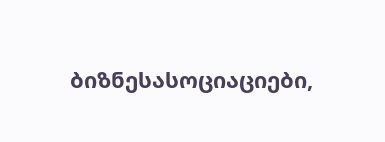ბიზნესასოციაციები,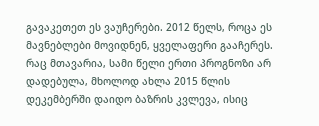გავაკეთეთ ეს ვაუჩერები. 2012 წელს, როცა ეს მავნებლები მოვიდნენ, ყველაფერი გააჩერეს. რაც მთავარია, სამი წელი ერთი პროგნოზი არ დადებულა, მხოლოდ ახლა 2015 წლის დეკემბერში დაიდო ბაზრის კვლევა, ისიც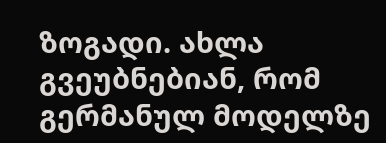ზოგადი. ახლა გვეუბნებიან, რომ გერმანულ მოდელზე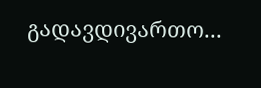გადავდივართო...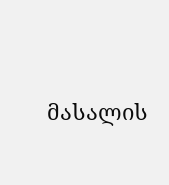მასალის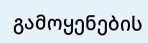გამოყენების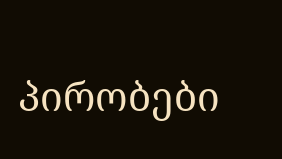პირობები